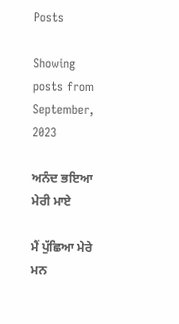Posts

Showing posts from September, 2023

ਅਨੰਦ ਭਇਆ ਮੇਰੀ ਮਾਏ

ਮੈਂ ਪੁੱਛਿਆ ਮੇਰੇ ਮਨ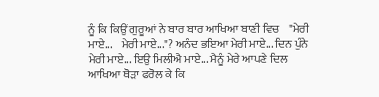ਨੂੰ ਕਿ ਕਿਉਂ ਗੁਰੂਆਂ ਨੇ ਬਾਰ ਬਾਰ ਆਖਿਆ ਬਾਣੀ ਵਿਚ    "ਮੇਰੀ ਮਾਏ...    ਮੇਰੀ ਮਾਏ..."? ਅਨੰਦ ਭਇਆ ਮੇਰੀ ਮਾਏ... ਦਿਨ ਪੁੰਨੇ ਮੇਰੀ ਮਾਏ... ਇਉ ਮਿਲੀਐ ਮਾਏ... ਮੈਨੂੰ ਮੇਰੇ ਆਪਣੇ ਦਿਲ    ਆਖਿਆ ਥੋੜਾ ਫਰੋਲ ਕੇ ਕਿ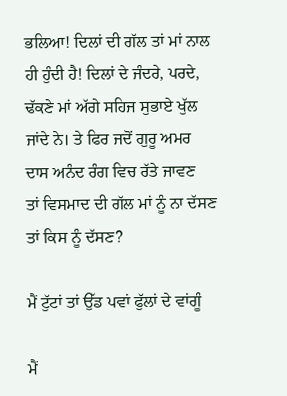ਭਲਿਆ! ਦਿਲਾਂ ਦੀ ਗੱਲ ਤਾਂ ਮਾਂ ਨਾਲ ਹੀ ਹੁੰਦੀ ਹੈ! ਦਿਲਾਂ ਦੇ ਜੰਦਰੇ, ਪਰਦੇ, ਢੱਕਣੇ ਮਾਂ ਅੱਗੇ ਸਹਿਜ ਸੁਭਾਏ ਖੁੱਲ ਜਾਂਦੇ ਨੇ। ਤੇ ਫਿਰ ਜਦੋਂ ਗੁਰੂ ਅਮਰ ਦਾਸ ਅਨੰਦ ਰੰਗ ਵਿਚ ਰੱਤੇ ਜਾਵਣ    ਤਾਂ ਵਿਸਮਾਦ ਦੀ ਗੱਲ ਮਾਂ ਨੂੰ ਨਾ ਦੱਸਣ ਤਾਂ ਕਿਸ ਨੂੰ ਦੱਸਣ?

ਮੈਂ ਟੁੱਟਾਂ ਤਾਂ ਉੱਡ ਪਵਾਂ ਫੁੱਲਾਂ ਦੇ ਵਾਂਗੂੰ

ਮੈਂ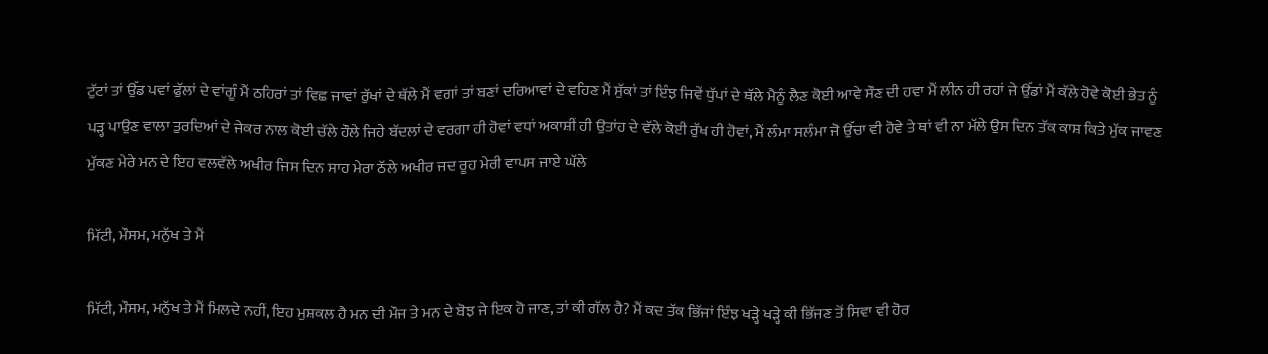ਟੁੱਟਾਂ ਤਾਂ ਉੱਡ ਪਵਾਂ ਫੁੱਲਾਂ ਦੇ ਵਾਂਗੂੰ ਮੈਂ ਠਹਿਰਾਂ ਤਾਂ ਵਿਛ ਜਾਵਾਂ ਰੁੱਖਾਂ ਦੇ ਥੱਲੇ ਮੈਂ ਵਗਾਂ ਤਾਂ ਬਣਾਂ ਦਰਿਆਵਾਂ ਦੇ ਵਹਿਣ ਮੈਂ ਸੁੱਕਾਂ ਤਾਂ ਇੰਝ ਜਿਵੇਂ ਧੁੱਪਾਂ ਦੇ ਥੱਲੇ ਮੈਨੂੰ ਲੈਣ ਕੋਈ ਆਵੇ ਸੌਣ ਦੀ ਹਵਾ ਮੈਂ ਲੀਨ ਹੀ ਰਹਾਂ ਜੇ ਉੱਡਾਂ ਮੈਂ ਕੱਲੇ ਹੋਵੇ ਕੋਈ ਭੇਤ ਨੂੰ ਪੜ੍ਹ ਪਾਉਣ ਵਾਲਾ ਤੁਰਦਿਆਂ ਦੇ ਜੇਕਰ ਨਾਲ ਕੋਈ ਚੱਲੇ ਹੌਲੇ ਜਿਹੇ ਬੱਦਲਾਂ ਦੇ ਵਰਗਾ ਹੀ ਹੋਵਾਂ ਵਧਾਂ ਅਕਾਸ਼ੀਂ ਹੀ ਉਤਾਂਹ ਦੇ ਵੱਲੇ ਕੋਈ ਰੁੱਖ ਹੀ ਹੋਵਾਂ, ਮੈਂ ਲੰਮਾ ਸਲੰਮਾ ਜੋ ਉੱਚਾ ਵੀ ਹੋਵੇ ਤੇ ਥਾਂ ਵੀ ਨਾ ਮੱਲੇ ਉਸ ਦਿਨ ਤੱਕ ਕਾਸ਼ ਕਿਤੇ ਮੁੱਕ ਜਾਵਣ ਮੁੱਕਣ ਮੇਰੇ ਮਨ ਦੇ ਇਹ ਵਲਵੱਲੇ ਅਖੀਰ ਜਿਸ ਦਿਨ ਸਾਹ ਮੇਰਾ ਠੱਲੇ ਅਖੀਰ ਜਦ ਰੂਹ ਮੇਰੀ ਵਾਪਸ ਜਾਏ ਘੱਲੇ

ਮਿੱਟੀ, ਮੌਸਮ, ਮਨੁੱਖ ਤੇ ਮੈਂ

ਮਿੱਟੀ, ਮੌਸਮ, ਮਨੁੱਖ ਤੇ ਮੈਂ ਮਿਲਦੇ ਨਹੀਂ, ਇਹ ਮੁਸ਼ਕਲ ਹੈ ਮਨ ਦੀ ਮੌਜ ਤੇ ਮਨ ਦੇ ਬੋਝ ਜੇ ਇਕ ਹੋ ਜਾਣ, ਤਾਂ ਕੀ ਗੱਲ ਹੈ? ਮੈਂ ਕਦ ਤੱਕ ਭਿੱਜਾਂ ਇੰਝ ਖੜ੍ਹੇ ਖੜ੍ਹੇ ਕੀ ਭਿੱਜਣ ਤੋਂ ਸਿਵਾ ਵੀ ਹੋਰ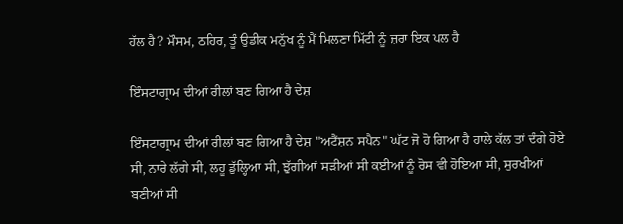ਹੱਲ ਹੈ? ਮੌਸਮ, ਠਹਿਰ, ਤੂੰ ਉਡੀਕ ਮਨੁੱਖ ਨੂੰ ਮੈਂ ਮਿਲਣਾ ਮਿੱਟੀ ਨੂੰ ਜ਼ਰਾ ਇਕ ਪਲ ਹੈ

ਇੰਸਟਾਗ੍ਰਾਮ ਦੀਆਂ ਰੀਲਾਂ ਬਣ ਗਿਆ ਹੈ ਦੇਸ਼

ਇੰਸਟਾਗ੍ਰਾਮ ਦੀਆਂ ਰੀਲਾਂ ਬਣ ਗਿਆ ਹੈ ਦੇਸ਼ "ਅਟੈਂਸ਼ਨ ਸਪੈਨ" ਘੱਟ ਜੋ ਹੋ ਗਿਆ ਹੈ ਹਾਲੇ ਕੱਲ ਤਾਂ ਦੰਗੇ ਹੋਏ ਸੀ, ਨਾਰੇ ਲੱਗੇ ਸੀ, ਲਹੂ ਡੁੱਲ੍ਹਿਆ ਸੀ, ਝੁੱਗੀਆਂ ਸੜੀਆਂ ਸੀ ਕਈਆਂ ਨੂੰ ਰੋਸ ਵੀ ਹੋਇਆ ਸੀ, ਸੁਰਖੀਆਂ ਬਣੀਆਂ ਸੀ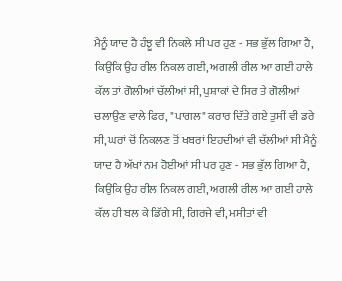ਮੈਨੂੰ ਯਾਦ ਹੈ ਹੰਝੂ ਵੀ ਨਿਕਲੇ ਸੀ ਪਰ ਹੁਣ - ਸਭ ਭੁੱਲ ਗਿਆ ਹੈ, ਕਿਉਂਕਿ ਉਹ ਰੀਲ ਨਿਕਲ ਗਈ, ਅਗਲੀ ਰੀਲ ਆ ਗਈ ਹਾਲੇ ਕੱਲ ਤਾਂ ਗੋਲੀਆਂ ਚੱਲੀਆਂ ਸੀ, ਪੁਸ਼ਾਕਾਂ ਦੇ ਸਿਰ ਤੇ ਗੋਲੀਆਂ ਚਲਾਉਣ ਵਾਲੇ ਫਿਰ, "ਪਾਗਲ" ਕਰਾਰ ਦਿੱਤੇ ਗਏ ਤੁਸੀਂ ਵੀ ਡਰੇ ਸੀ, ਘਰਾਂ ਚੋਂ ਨਿਕਲਣ ਤੋਂ ਖਬਰਾਂ ਇਹਦੀਆਂ ਵੀ ਚੱਲੀਆਂ ਸੀ ਮੈਨੂੰ ਯਾਦ ਹੈ ਅੱਖਾਂ ਨਮ ਹੋਈਆਂ ਸੀ ਪਰ ਹੁਣ - ਸਭ ਭੁੱਲ ਗਿਆ ਹੈ, ਕਿਉਂਕਿ ਉਹ ਰੀਲ ਨਿਕਲ ਗਈ, ਅਗਲੀ ਰੀਲ ਆ ਗਈ ਹਾਲੇ ਕੱਲ ਹੀ ਬਲ ਕੇ ਡਿੱਗੇ ਸੀ, ਗਿਰਜੇ ਵੀ, ਮਸੀਤਾਂ ਵੀ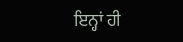ਇਨ੍ਹਾਂ ਹੀ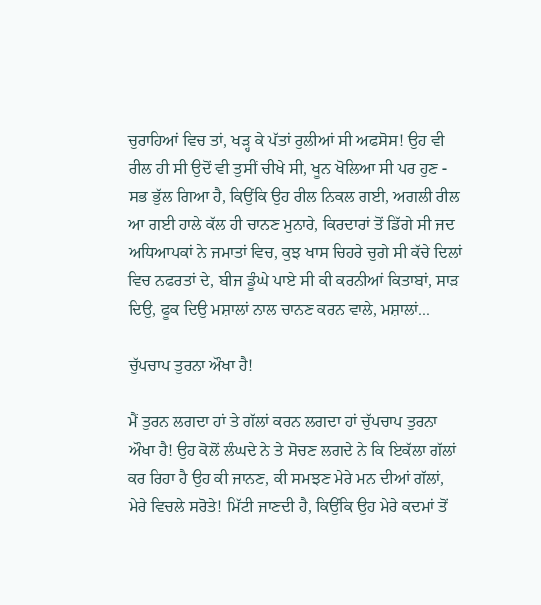ਚੁਰਾਹਿਆਂ ਵਿਚ ਤਾਂ, ਖੜ੍ਹ ਕੇ ਪੱਤਾਂ ਰੁਲੀਆਂ ਸੀ ਅਫਸੋਸ! ਉਹ ਵੀ ਰੀਲ ਹੀ ਸੀ ਉਦੋਂ ਵੀ ਤੁਸੀਂ ਚੀਖੇ ਸੀ, ਖੂਨ ਖੋਲਿਆ ਸੀ ਪਰ ਹੁਣ - ਸਭ ਭੁੱਲ ਗਿਆ ਹੈ, ਕਿਉਂਕਿ ਉਹ ਰੀਲ ਨਿਕਲ ਗਈ, ਅਗਲੀ ਰੀਲ ਆ ਗਈ ਹਾਲੇ ਕੱਲ ਹੀ ਚਾਨਣ ਮੁਨਾਰੇ, ਕਿਰਦਾਰਾਂ ਤੋਂ ਡਿੱਗੇ ਸੀ ਜਦ ਅਧਿਆਪਕਾਂ ਨੇ ਜਮਾਤਾਂ ਵਿਚ, ਕੁਝ ਖਾਸ ਚਿਹਰੇ ਚੁਗੇ ਸੀ ਕੱਚੇ ਦਿਲਾਂ ਵਿਚ ਨਫਰਤਾਂ ਦੇ, ਬੀਜ ਡੂੰਘੇ ਪਾਏ ਸੀ ਕੀ ਕਰਨੀਆਂ ਕਿਤਾਬਾਂ, ਸਾੜ ਦਿਉ, ਫੂਕ ਦਿਉ ਮਸ਼ਾਲਾਂ ਨਾਲ ਚਾਨਣ ਕਰਨ ਵਾਲੇ, ਮਸ਼ਾਲਾਂ...

ਚੁੱਪਚਾਪ ਤੁਰਨਾ ਔਖਾ ਹੈ!

ਮੈਂ ਤੁਰਨ ਲਗਦਾ ਹਾਂ ਤੇ ਗੱਲਾਂ ਕਰਨ ਲਗਦਾ ਹਾਂ ਚੁੱਪਚਾਪ ਤੁਰਨਾ ਔਖਾ ਹੈ! ਉਹ ਕੋਲੋਂ ਲੰਘਦੇ ਨੇ ਤੇ ਸੋਚਣ ਲਗਦੇ ਨੇ ਕਿ ਇਕੱਲਾ ਗੱਲਾਂ ਕਰ ਰਿਹਾ ਹੈ ਉਹ ਕੀ ਜਾਨਣ, ਕੀ ਸਮਝਣ ਮੇਰੇ ਮਨ ਦੀਆਂ ਗੱਲਾਂ, ਮੇਰੇ ਵਿਚਲੇ ਸਰੋਤੇ! ਮਿੱਟੀ ਜਾਣਦੀ ਹੈ, ਕਿਉਂਕਿ ਉਹ ਮੇਰੇ ਕਦਮਾਂ ਤੋਂ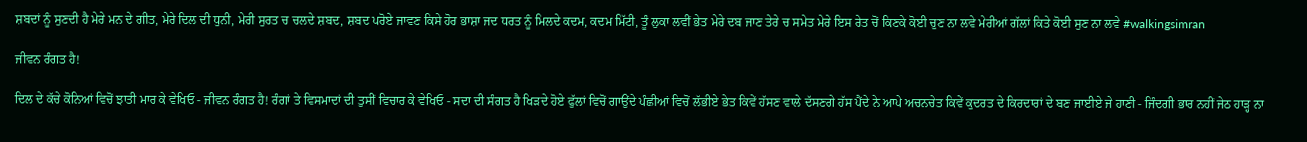ਸ਼ਬਦਾਂ ਨੂੰ ਸੁਣਦੀ ਹੈ ਮੇਰੇ ਮਨ ਦੇ ਗੀਤ, ਮੇਰੇ ਦਿਲ ਦੀ ਧੁਨੀ, ਮੇਰੀ ਸੁਰਤ ਚ ਚਲਦੇ ਸ਼ਬਦ, ਸ਼ਬਦ ਪਰੋਏ ਜਾਵਣ ਕਿਸੇ ਹੋਰ ਭਾਸ਼ਾ ਜਦ ਧਰਤ ਨੂੰ ਮਿਲਦੇ ਕਦਮ, ਕਦਮ ਮਿੱਟੀ, ਤੂੰ ਲੁਕਾ ਲਵੀਂ ਭੇਤ ਮੇਰੇ ਦਬ ਜਾਣ ਤੇਰੇ ਚ ਸਮੇਤ ਮੇਰੇ ਇਸ ਰੇਤ ਚੋਂ ਕਿਣਕੇ ਕੋਈ ਚੁਣ ਨਾ ਲਵੇ ਮੇਰੀਆਂ ਗੱਲਾਂ ਕਿਤੇ ਕੋਈ ਸੁਣ ਨਾ ਲਵੇ #walkingsimran

ਜੀਵਨ ਰੰਗਤ ਹੈ!

ਦਿਲ ਦੇ ਕੱਚੇ ਕੋਨਿਆਂ ਵਿਚੋਂ ਝਾਤੀ ਮਾਰ ਕੇ ਵੇਖਿਓ - ਜੀਵਨ ਰੰਗਤ ਹੈ! ਰੰਗਾਂ ਤੇ ਵਿਸਮਾਦਾਂ ਦੀ ਤੁਸੀਂ ਵਿਚਾਰ ਕੇ ਵੇਖਿਓ - ਸਦਾ ਦੀ ਸੰਗਤ ਹੈ ਖਿੜਦੇ ਹੋਏ ਫੁੱਲਾਂ ਵਿਚੋਂ ਗਾਉਂਦੇ ਪੰਛੀਆਂ ਵਿਚੋਂ ਲੱਭੀਏ ਭੇਤ ਕਿਵੇਂ ਹੱਸਣ ਵਾਲੇ ਦੱਸਣਗੇ ਹੱਸ ਪੈਂਦੇ ਨੇ ਆਪੇ ਅਚਨਚੇਤ ਕਿਵੇਂ ਕੁਦਰਤ ਦੇ ਕਿਰਦਾਰਾਂ ਦੇ ਬਣ ਜਾਈਏ ਜੇ ਹਾਣੀ - ਜਿੰਦਗੀ ਭਾਰ ਨਹੀਂ ਜੇਠ ਹਾੜ੍ਹ ਨਾ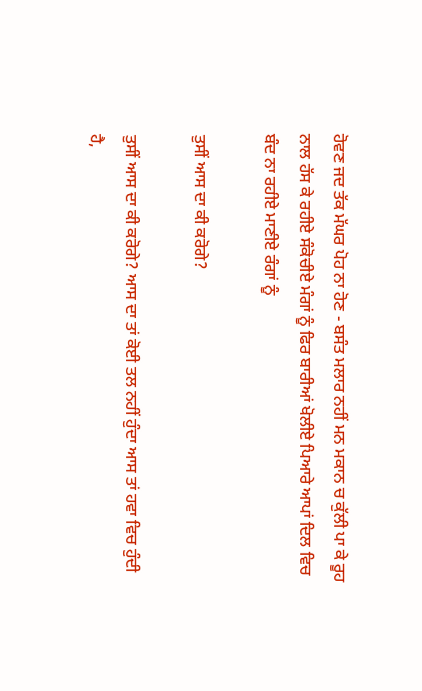ਹੋਵਣ ਜਦ ਤੱਕ ਮੱਘਰ ਪੋਹ ਨਾ ਹੋਣ - ਬਸੰਤ ਮਲਾਰ ਨਹੀਂ ਮਨ ਮਕਾਨ ਚ ਕੁੱਲੀ ਪਾ ਕੇ ਰੂਹ ਨਾਲ ਹੱਸ ਕੇ ਰਹੀਏ ਸੰਕੋਚੀਏ ਮੰਗਾਂ ਨੂੰ ਫਿਰ ਬਾਰੀਆਂ ਖੋਲੀਏ ਪਿਆਰੇ ਆਪਾਂ ਦਿਲ ਵਿਚ ਬੰਦ ਨਾ ਰਹੀਏ ਮਾਣੀਏ ਰੰਗਾਂ ਨੂੰ

ਤੁਸੀਂ ਆਸ ਦਾ ਕੀ ਕਰੋਗੇ?

ਤੁਸੀਂ ਆਸ ਦਾ ਕੀ ਕਰੋਗੇ? ਆਸ ਦਾ ਤਾਂ ਕੋਈ ਤਲ ਨਹੀਂ ਹੁੰਦਾ ਆਸ ਤਾਂ ਹਵਾ ਵਿਚ ਹੁੰਦੀ ਹੈ,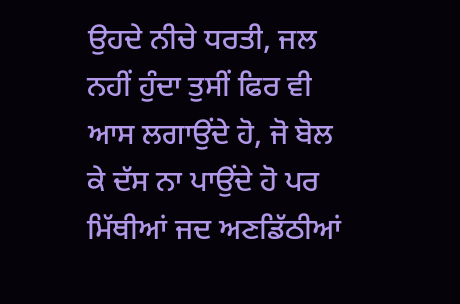ਉਹਦੇ ਨੀਚੇ ਧਰਤੀ, ਜਲ ਨਹੀਂ ਹੁੰਦਾ ਤੁਸੀਂ ਫਿਰ ਵੀ ਆਸ ਲਗਾਉਂਦੇ ਹੋ, ਜੋ ਬੋਲ ਕੇ ਦੱਸ ਨਾ ਪਾਉਂਦੇ ਹੋ ਪਰ ਮਿੱਥੀਆਂ ਜਦ ਅਣਡਿੱਠੀਆਂ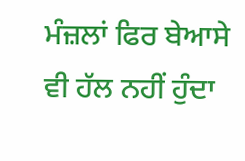ਮੰਜ਼ਲਾਂ ਫਿਰ ਬੇਆਸੇ ਵੀ ਹੱਲ ਨਹੀਂ ਹੁੰਦਾ